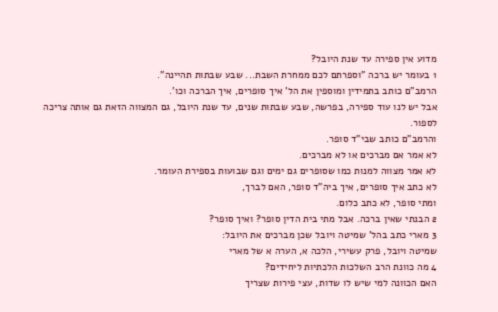מדוע אין ספירה עד שנת היובל?
1 בעומר יש ברכה "וספרתם לכם ממחרת השבת... שבע שבתות תהיינה".
הרמב"ם כותב בתמידין ומוספין את הל' איך סופרים, איך הברכה וכו'.
אבל יש לנו עוד ספירה, בפרשה, שבע שבתות שנים, עד שנת היובל, גם המצווה הזאת גם אותה צריכה לספור.
והרמב"ם כותב שבי"ד סופר.
לא אמר אם מברכים או לא מברכים.
לא אמר מצווה למנות כמו שסופרים גם ימים וגם שבועות בספירת העומר.
לא כתב איך סופרים, איך ביה"ד סופר, האם לברך,
ומתי סופר, לא כתב כלום.
2 הבנתי שאין ברכה. אבל מתי בית הדין סופר? ואיך סופר?
3 מארי כתב בהל' שמיטה ויובל שכן מברכים את היובל:
שמיטה ויובל, פרק עשירי, הלכה א, הערה א של מארי
4 מה כוונת הרב השלכות הלכתיות ליחידים?
האם הכוונה למי שיש לו שדות, עצי פירות שצריך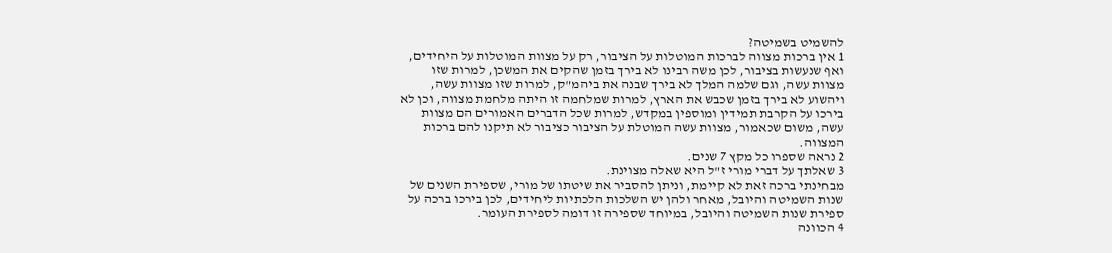להשמיט בשמיטה?
1 אין ברכות מצווה לברכות המוטלות על הציבור, רק על מצוות המוטלות על היחידים, ואף שנעשות בציבור, לכן משה רבינו לא בירך בזמן שהקים את המשכן, למרות שזו מצוות עשה, וגם שלמה המלך לא בירך שבנה את ביהמ"ק, למרות שזו מצוות עשה, ויהשוע לא בירך בזמן שכבש את הארץ, למרות שמלחמה זו היתה מלחמת מצווה, וכן לא בירכו על הקרבת תמידין ומוספין במקדש, למרות שכל הדברים האמורים הם מצוות עשה, משום שכאמור, מצוות עשה המוטלת על הציבור כציבור לא תיקנו להם ברכות המצווה.
2 נראה שספרו כל מקץ 7 שנים.
3 שאלתך על דברי מורי ז"ל היא שאלה מצוינת.
מבחינתי ברכה זאת לא קיימת, וניתן להסביר את שיטתו של מורי, שספירת השנים של שנות השמיטה והיובל, מאחר ולהן יש השלכות הלכתיות ליחידים, לכן בירכו ברכה על ספירת שנות השמיטה והיובל, במיוחד שספירה זו דומה לספירת העומר.
4 הכוונה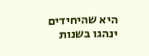היא שהיחידים ינהגו בשנות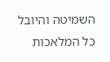השמיטה והיובל כל המלאכות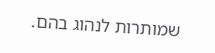שמותרות לנהוג בהם.